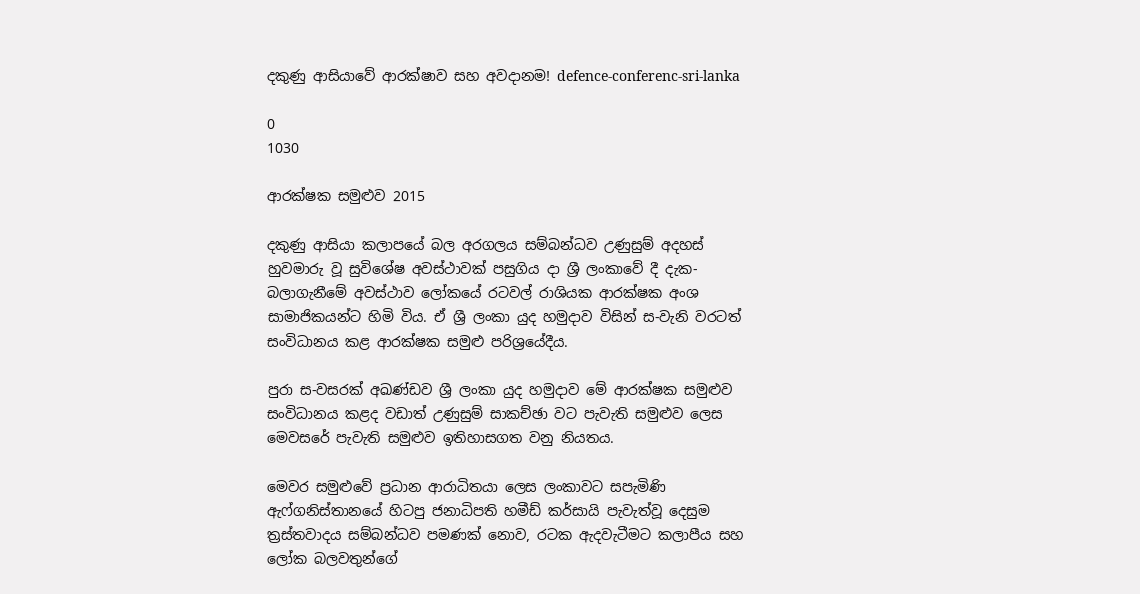දකුණු ආසියාවේ ආරක්ෂාව සහ අවදානම! defence-conferenc-sri-lanka

0
1030

ආරක්ෂක සමුළුව 2015

දකුණු ආසියා කලාපයේ බල අරගලය සම්බන්ධව උණුසුම් අදහස් හුවමාරු වූ සුවිශේෂ අවස්ථාවක් පසුගිය දා ශ්‍රී ලංකාවේ දී දැක-බලාගැනීමේ අවස්ථාව ලෝකයේ රටවල් රාශියක ආරක්ෂක අංශ සාමාජිකයන්ට හිමි විය. ඒ ශ්‍රී ලංකා යුද හමුදාව විසින් ස-වැනි වරටත් සංවිධානය කළ ආරක්ෂක සමුළු පරිශ්‍රයේදීය.

පුරා ස-වසරක් අඛණ්ඩව ශ්‍රී ලංකා යුද හමුදාව මේ ආරක්ෂක සමුළුව සංවිධානය කළද වඩාත් උණුසුම් සාකච්ඡා වට පැවැති සමුළුව ලෙස මෙවසරේ පැවැති සමුළුව ඉතිහාසගත වනු නියතය.

මෙවර සමුළුවේ ප්‍රධාන ආරාධිතයා ලෙස ලංකාවට සපැමිණි ඇෆ්ගනිස්තානයේ හිටපු ජනාධිපති හමීඩ් කර්සායි පැවැත්වූ දෙසුම ත්‍රස්තවාදය සම්බන්ධව පමණක් නොව, රටක ඇදවැටීමට කලාපීය සහ ලෝක බලවතුන්ගේ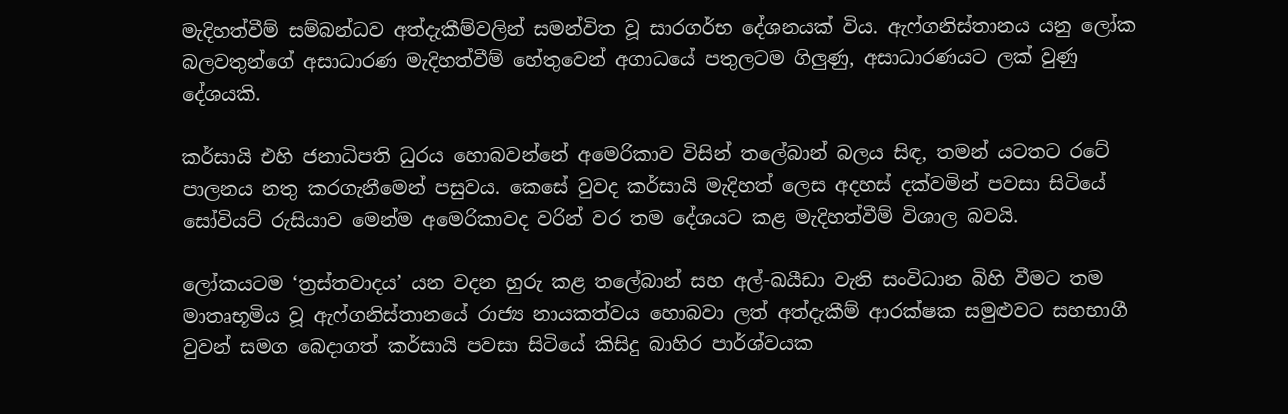මැදිහත්වීම් සම්බන්ධව අත්දැකීම්වලින් සමන්විත වූ සාරගර්භ දේශනයක් විය. ඇෆ්ගනිස්තානය යනු ලෝක බලවතුන්ගේ අසාධාරණ මැදිහත්වීම් හේතුවෙන් අගාධයේ පතුලටම ගිලුණු, අසාධාරණයට ලක් වුණු දේශයකි.

කර්සායි එහි ජනාධිපති ධුරය හොබවන්නේ අමෙරිකාව විසින් තලේබාන් බලය සිඳ, තමන් යටතට රටේ පාලනය නතු කරගැනීමෙන් පසුවය. කෙසේ වුවද කර්සායි මැදිහත් ලෙස අදහස් දක්වමින් පවසා සිටියේ සෝවියට් රුසියාව මෙන්ම අමෙරිකාවද වරින් වර තම දේශයට කළ මැදිහත්වීම් විශාල බවයි.

ලෝකයටම ‘ත්‍රස්තවාදය’ යන වදන හුරු කළ තලේබාන් සහ අල්-ඛයීඩා වැනි සංවිධාන බිහි වීමට තම මාතෘභූමිය වූ ඇෆ්ගනිස්තානයේ රාජ්‍ය නායකත්වය හොබවා ලත් අත්දැකීම් ආරක්ෂක සමුළුවට සහභාගී වුවන් සමග බෙදාගත් කර්සායි පවසා සිටියේ කිසිදු බාහිර පාර්ශ්වයක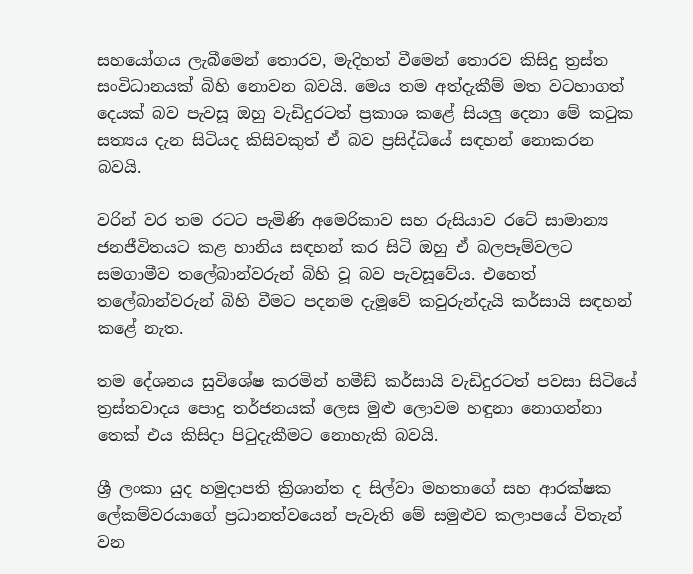සහයෝගය ලැබීමෙන් තොරව, මැදිහත් වීමෙන් තොරව කිසිදු ත්‍රස්ත සංවිධානයක් බිහි නොවන බවයි. මෙය තම අත්දැකීම් මත වටහාගත් දෙයක් බව පැවසූ ඔහු වැඩිදුරටත් ප්‍රකාශ කළේ සියලු දෙනා මේ කටුක සත්‍යය දැන සිටියද කිසිවකුත් ඒ බව ප්‍රසිද්ධියේ සඳහන් නොකරන බවයි.

වරින් වර තම රටට පැමිණි අමෙරිකාව සහ රුසියාව රටේ සාමාන්‍ය ජනජීවිතයට කළ හානිය සඳහන් කර සිටි ඔහු ඒ බලපෑම්වලට සමගාමීව තලේබාන්වරුන් බිහි වූ බව පැවසූවේය. එහෙත් තලේබාන්වරුන් බිහි වීමට පදනම දැමූවේ කවුරුන්දැයි කර්සායි සඳහන් කළේ නැත.

තම දේශනය සුවිශේෂ කරමින් හමීඩ් කර්සායි වැඩිදුරටත් පවසා සිටියේ ත්‍රස්තවාදය පොදු තර්ජනයක් ලෙස මුළු ලොවම හඳුනා නොගන්නා තෙක් එය කිසිදා පිටුදැකීමට නොහැකි බවයි.

ශ්‍රී ලංකා යුද හමුදාපති ක්‍රිශාන්ත ද සිල්වා මහතාගේ සහ ආරක්ෂක ලේකම්වරයාගේ ප්‍රධානත්වයෙන් පැවැති මේ සමුළුව කලාපයේ විතැන් වන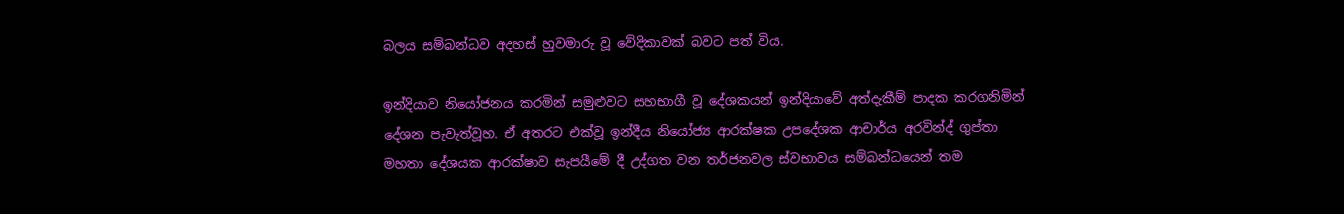බලය සම්බන්ධව අදහස් හුවමාරු වූ වේදිකාවක් බවට පත් විය.

ඉන්දියාව නියෝජනය කරමින් සමුළුවට සහභාගී වූ දේශකයන් ඉන්දියාවේ අත්දැකීම් පාදක කරගනිමින් දේශන පැවැත්වූහ. ඒ අතරට එක්වූ ඉන්දීය නියෝජ්‍ය ආරක්ෂක උපදේශක ආචාර්ය අරවින්ද් ගුප්තා මහතා දේශයක ආරක්ෂාව සැපයීමේ දී උද්ගත වන තර්ජනවල ස්වභාවය සම්බන්ධයෙන් තම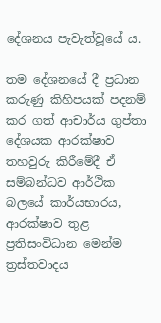දේශනය පැවැත්වූයේ ය.

තම දේශනයේ දී ප්‍රධාන කරුණු කිහිපයක් පදනම් කර ගත් ආචාර්ය ගුප්තා දේශයක ආරක්ෂාව තහවුරු කිරීමේදී ඒ සම්බන්ධව ආර්ථික බලයේ කාර්යභාරය, ආරක්ෂාව තුළ ප්‍රතිසංවිධාන මෙන්ම ත්‍රස්තවාදය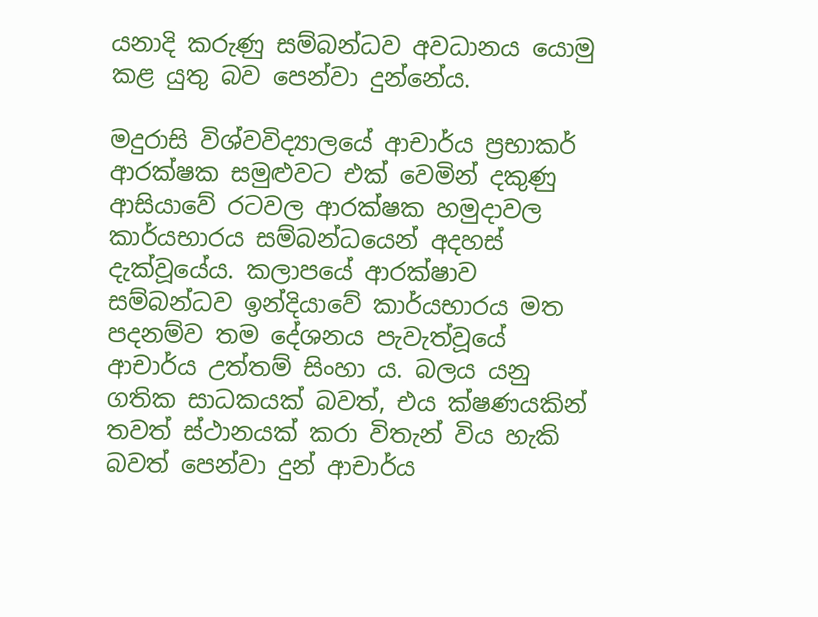යනාදි කරුණු සම්බන්ධව අවධානය යොමු කළ යුතු බව පෙන්වා දුන්නේය.

මදුරාසි විශ්වවිද්‍යාලයේ ආචාර්ය ප්‍රභාකර් ආරක්ෂක සමුළුවට එක් වෙමින් දකුණු ආසියාවේ රටවල ආරක්ෂක හමුදාවල කාර්යභාරය සම්බන්ධයෙන් අදහස් දැක්වූයේය. කලාපයේ ආරක්ෂාව සම්බන්ධව ඉන්දියාවේ කාර්යභාරය මත පදනම්ව තම දේශනය පැවැත්වූයේ ආචාර්ය උත්තම් සිංහා ය. බලය යනු ගතික සාධකයක් බවත්, එය ක්ෂණයකින් තවත් ස්ථානයක් කරා විතැන් විය හැකි බවත් පෙන්වා දුන් ආචාර්ය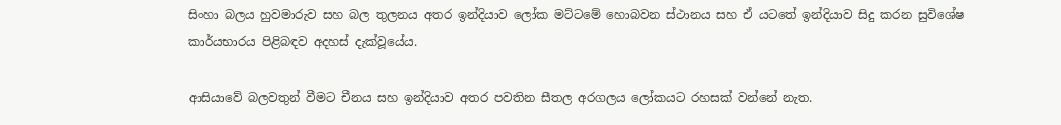සිංහා බලය හුවමාරුව සහ බල තුලනය අතර ඉන්දියාව ලෝක මට්ටමේ හොබවන ස්ථානය සහ ඒ යටතේ ඉන්දියාව සිදු කරන සුවිශේෂ කාර්යභාරය පිළිබඳව අදහස් දැක්වූයේය.

ආසියාවේ බලවතුන් වීමට චීනය සහ ඉන්දියාව අතර පවතින සීතල අරගලය ලෝකයට රහසක් වන්නේ නැත.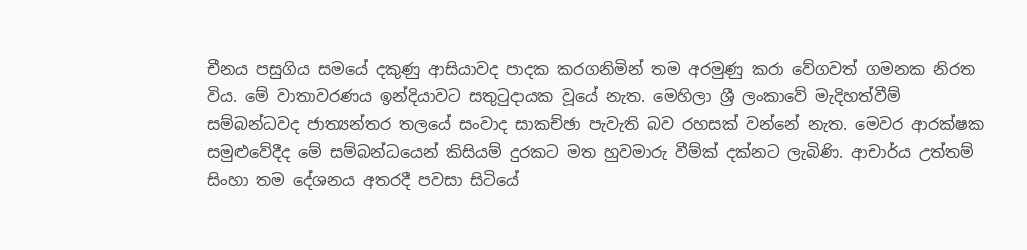චීනය පසුගිය සමයේ දකුණු ආසියාවද පාදක කරගනිමින් තම අරමුණු කරා වේගවත් ගමනක නිරත විය. මේ වාතාවරණය ඉන්දියාවට සතුටුදායක වූයේ නැත. මෙහිලා ශ්‍රී ලංකා‍වේ මැදිහත්වීම් සම්බන්ධවද ජාත්‍යන්තර තලයේ සංවාද සාකච්ඡා පැවැති බව රහසක් වන්නේ නැත. මෙවර ආරක්ෂක සමුළුවේදීද මේ සම්බන්ධයෙන් කිසියම් දුරකට මත හුවමාරු වීම්ක් දක්නට ලැබිණි. ආචාර්ය උත්තම් සිංහා තම දේශනය අතරදී පවසා සිටියේ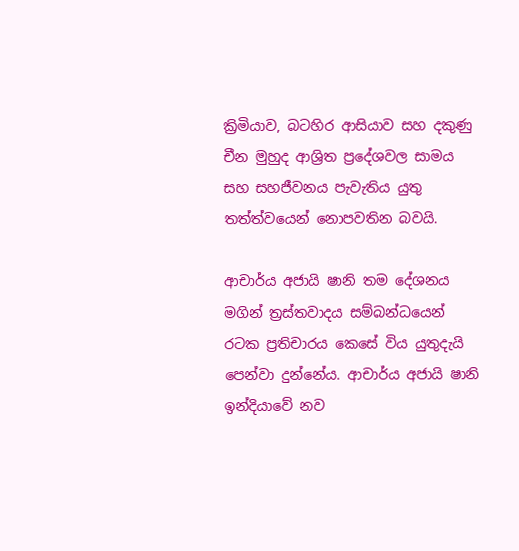ක්‍රිමියාව, බටහිර ආසියාව සහ දකුණු චීන මුහුද ආශ්‍රිත ප්‍රදේශවල සාමය සහ සහජීවනය පැවැතිය යුතු තත්ත්වයෙන් නොපවතින බවයි.

ආචාර්ය අජායි ෂානි තම දේශනය මගින් ත්‍රස්තවාදය සම්බන්ධයෙන් රටක ප්‍රතිචාරය කෙසේ විය යුතුදැයි පෙන්වා දුන්නේය. ආචාර්ය අජායි ෂානි ඉන්දියාවේ නව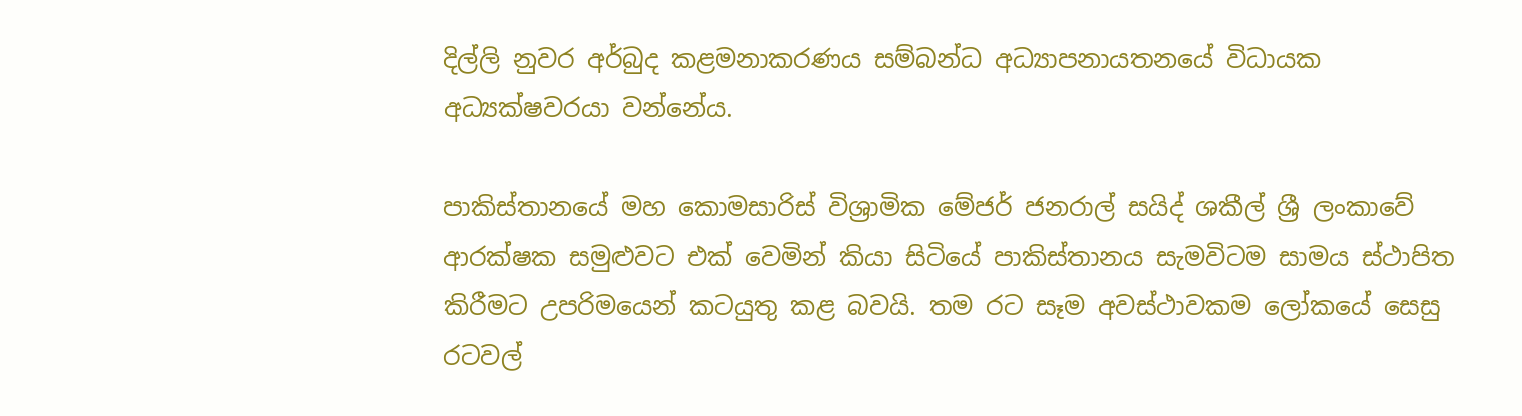දිල්ලි නුවර අර්බුද කළමනාකරණය සම්බන්ධ අධ්‍යාපනායතනයේ විධායක අධ්‍යක්ෂවරයා වන්නේය.

පාකිස්තානයේ මහ කොමසාරිස් විශ්‍රාමික මේජර් ජනරාල් සයිද් ශකීල් ශ්‍රී ලංකාවේ ආරක්ෂක සමුළුවට එක් වෙමින් කියා සිටියේ පාකිස්තානය සැමවිටම සාමය ස්ථාපිත කිරීමට උපරිමයෙන් කටයුතු කළ බවයි. තම රට සෑම අවස්ථාවකම ලෝකයේ සෙසු රටවල්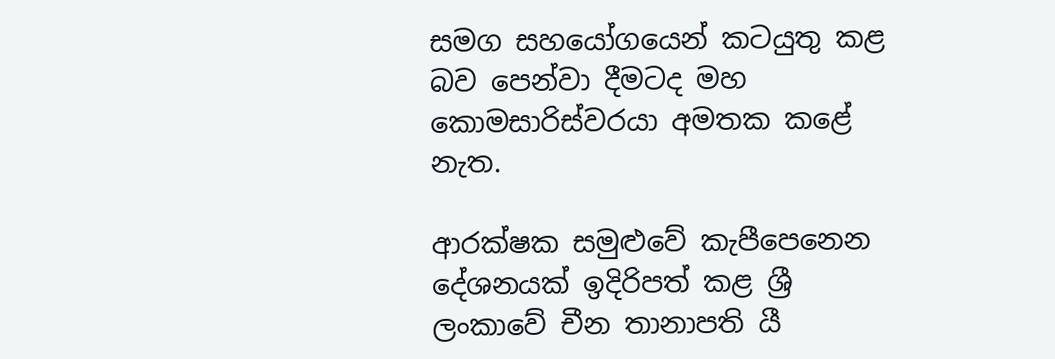සමග සහයෝගයෙන් කටයුතු කළ බව පෙන්වා දීමටද මහ කොමසාරිස්වරයා අමතක කළේ නැත.

ආරක්ෂක සමුළුවේ කැපීපෙනෙන දේශනයක් ඉදිරිපත් කළ ශ්‍රී ලංකාවේ චීන තානාපති යී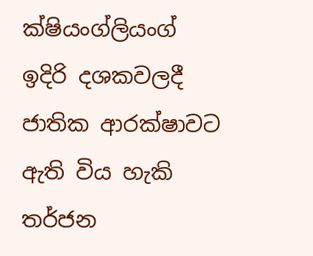ක්ෂියංග්ලියංග් ඉදිරි දශකවලදී ජාතික ආරක්ෂාවට ඇති විය හැකි තර්ජන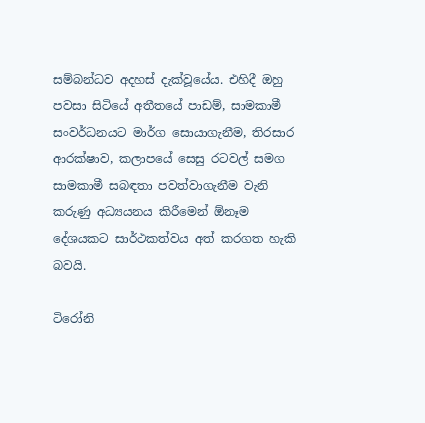සම්බන්ධව අදහස් දැක්වූයේය. එහිදී ඔහු පවසා සිටියේ අතීතයේ පාඩම්, සාමකාමී සංවර්ධනයට මාර්ග සොයාගැනීම, තිරසාර ආරක්ෂාව, කලාපයේ සෙසු රටවල් සමග සාමකාමී සබඳතා පවත්වාගැනීම වැනි කරුණු අධ්‍යයනය කිරීමෙන් ඕනෑම දේශයකට සාර්ථකත්වය අත් කරගත හැකි බවයි.

ටිරෝනි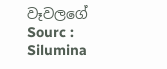වෑවලගේ
Sourc : Silumina